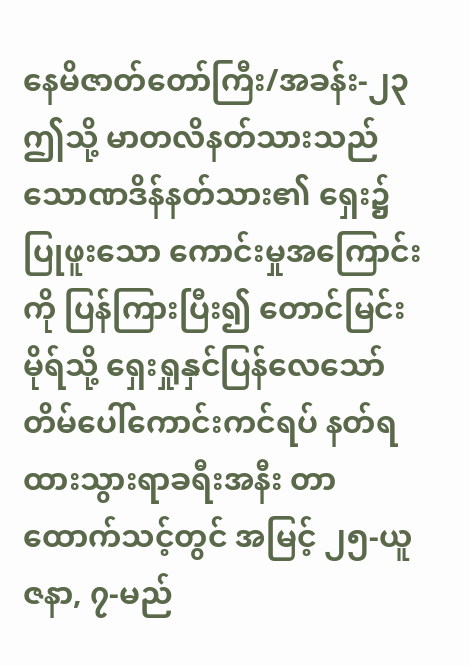နေမိဇာတ်တော်ကြီး/အခန်း-၂၃
ဤသို့ မာတလိနတ်သားသည် သောဏဒိန်နတ်သား၏ ရှေး၌ပြုဖူးသော ကောင်းမှုအကြောင်းကို ပြန်ကြားပြီး၍ တောင်မြင်းမိုရ်သို့ ရှေးရှုနှင်ပြန်လေသော် တိမ်ပေါ်ကောင်းကင်ရပ် နတ်ရထားသွားရာခရီးအနီး တာထောက်သင့်တွင် အမြင့် ၂၅-ယူဇနာ, ၇-မည်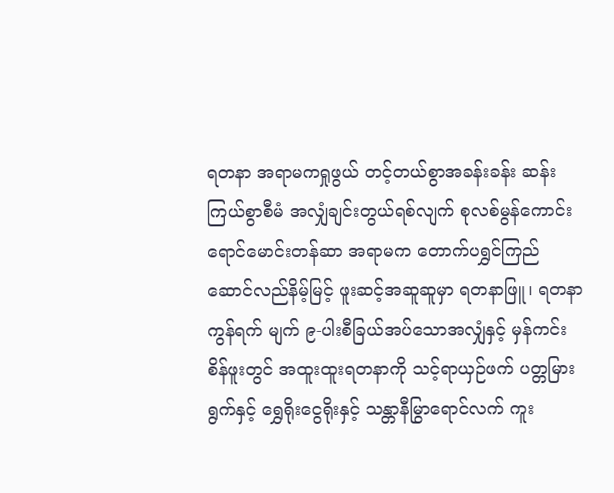ရတနာ အရာမကရှုဖွယ် တင့်တယ်စွာအခန်းခန်း ဆန်းကြယ်စွာစီမံ အလျှံချင်းတွယ်ရစ်လျက် စုလစ်မွန်ကောင်း ရောင်မောင်းတန်ဆာ အရာမက တောက်ပရွှင်ကြည် ဆောင်လည်နိမ့်မြင့် ဖူးဆင့်အဆူဆူမှာ ရတနာဖြူ၊ ရတနာကွန်ရက် မျက် ၉-ပါးစီခြယ်အပ်သောအလျှံနှင့် မှန်ကင်းစိန်ဖူးတွင် အထူးထူးရတနာကို သင့်ရာယှဉ်ဖက် ပတ္တမြားရွက်နှင့် ရွှေရိုးငွေရိုးနှင့် သန္တာနီမြွာရောင်လက် ကူး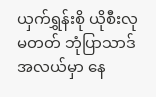ယှက်ရွှန်းစို ယိုစီးလုမတတ် ဘုံပြာသာဒ်အလယ်မှာ နေ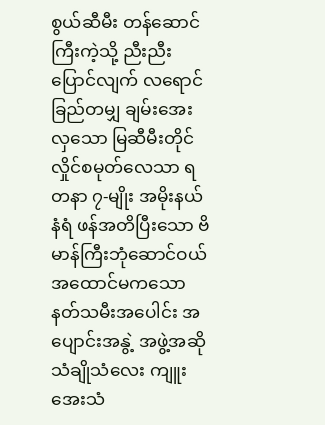စွယ်ဆီမီး တန်ဆောင်ကြီးကဲ့သို့ ညီးညီးပြောင်လျက် လရောင်ခြည်တမျှ ချမ်းအေးလှသော မြဆီမီးတိုင် လှိုင်စမုတ်လေသာ ရတနာ ၇-မျိုး အမိုးနယ်နံရံ ဖန်အတိပြီးသော ဗိမာန်ကြီးဘုံဆောင်ဝယ် အထောင်မကသော နတ်သမီးအပေါင်း အပျောင်းအနွဲ့ အဖွဲ့အဆို သံချိုသံလေး ကျူးအေးသံ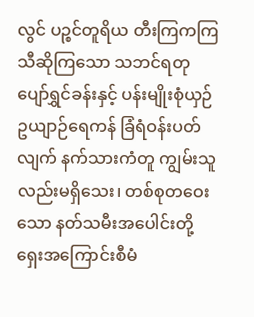လွင် ပဉ္စင်တူရိယ တီးကြကကြ သီဆိုကြသော သဘင်ရတု ပျော်ရွှင်ခန်းနှင့် ပန်းမျိုးစုံယှဉ် ဥယျာဉ်ရေကန် ခြံရံဝန်းပတ်လျက် နက်သားကံတူ ကျွမ်းသူလည်းမရှိသေး၊ တစ်စုတဝေးသော နတ်သမီးအပေါင်းတို့ ရှေးအကြောင်းစီမံ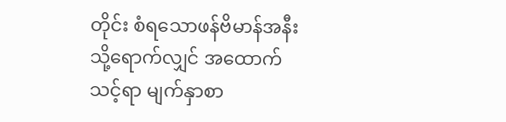တိုင်း စံရသောဖန်ဗိမာန်အနီးသို့ရောက်လျှင် အထောက်သင့်ရာ မျက်နှာစာ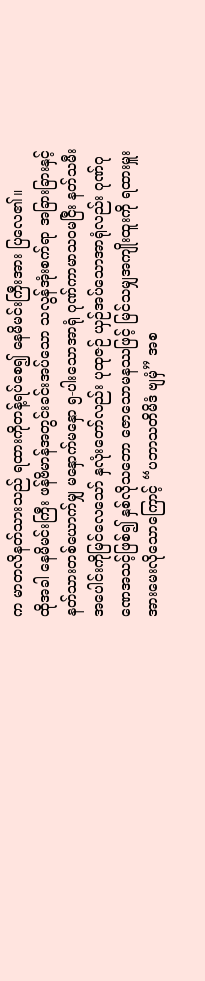က မာတလိနတ်သားသည် ရထားကိုတန့်ရပ်စေ၍ နေမိမင်းကြီးအား ပြလေ၏။
ထိုအခါ နေမိမင်းကြီး ဖန်ဗိမာန်အတွင်းခင်းအပ်သော သလွန်အုံးစက်ရာ အခြားခြားနှင့် နတ်သားတစ်ယောက်မျှ မနှောက်မနှော ၅-ပါးသောအာရုံ ဂုဏ်ကာမာသဝမငြီး နတ်သမီးအပေါင်းကိုမြင်လေသော် နှလုံးတော်လည်း ပုထုဇဉ် ယှဉ်အပ်သောအာရုံလည်း ဂုဏ်ဂုဏေအသင့်ဖြစ်၍ နှစ်လိုသဘော ဇောသောမနဿဖြင့် မြင်သမျှအကျိုးထူးကို ရထားမှူးအားမေးလိုသောကြောင့် “ပဘာသတိမိဒံ ဗျမှံ” အစ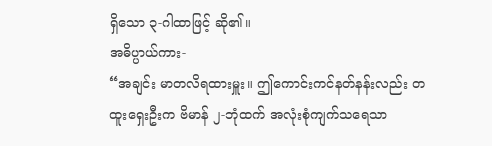ရှိသော ၃-ဂါထာဖြင့် ဆို၏။
အဓိပ္ပာယ်ကား-
“အချင်း မာတလိရထားမှူး။ ဤကောင်းကင်နတ်နန်းလည်း တထူးရှေးဦးက ဗိမာန် ၂-ဘုံထက် အလုံးစုံကျက်သရေသာ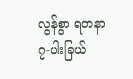လွန်စွာ ရတနာ ၇-ပါးခြယ်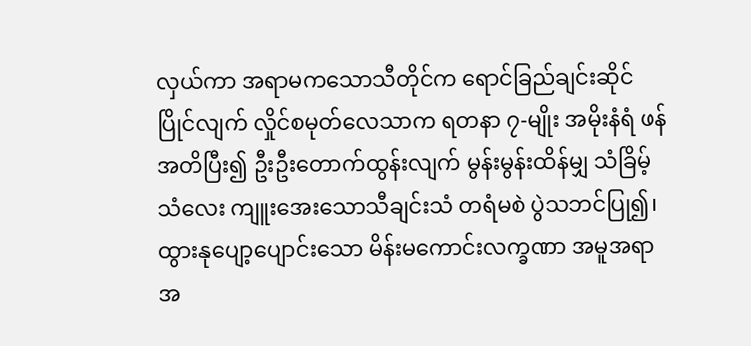လှယ်ကာ အရာမကသောသီတိုင်က ရောင်ခြည်ချင်းဆိုင်ပြိုင်လျက် လှိုင်စမုတ်လေသာက ရတနာ ၇-မျိုး အမိုးနံရံ ဖန်အတိပြီး၍ ဦးဦးတောက်ထွန်းလျက် မွန်းမွန်းထိန်မျှ သံခြိမ့်သံလေး ကျူးအေးသောသီချင်းသံ တရံမစဲ ပွဲသဘင်ပြု၍၊ ထွားနုပျော့ပျောင်းသော မိန်းမကောင်းလက္ခဏာ အမူအရာ အ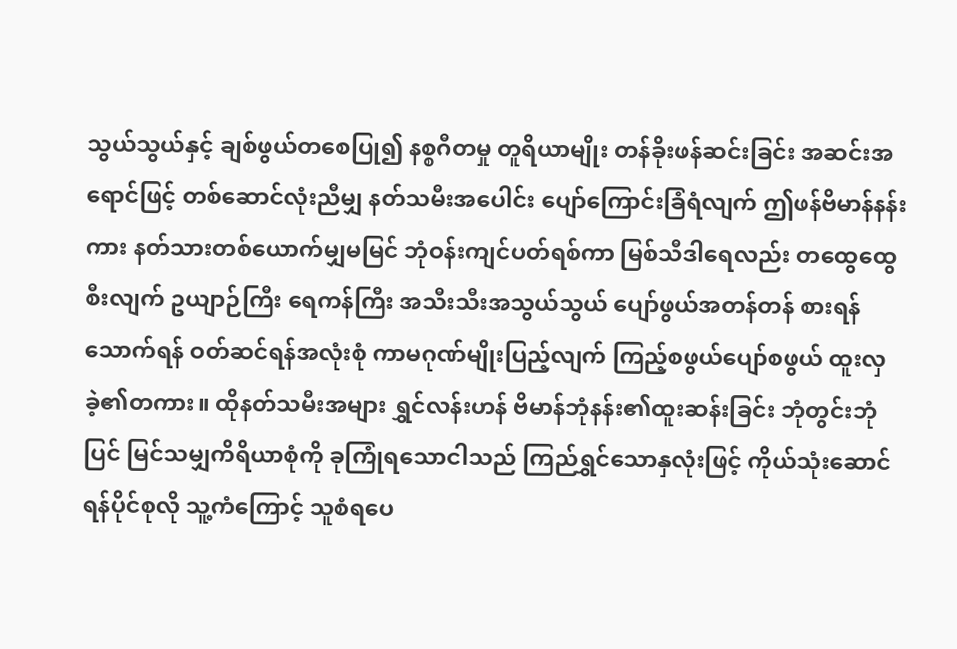သွယ်သွယ်နှင့် ချစ်ဖွယ်တစေပြု၍ နစ္စဂီတမှု တူရိယာမျိုး တန်ခိုးဖန်ဆင်းခြင်း အဆင်းအရောင်ဖြင့် တစ်ဆောင်လုံးညီမျှ နတ်သမီးအပေါင်း ပျော်ကြောင်းခြံရံလျက် ဤဖန်ဗိမာန်နန်းကား နတ်သားတစ်ယောက်မျှမမြင် ဘုံဝန်းကျင်ပတ်ရစ်ကာ မြစ်သီဒါရေလည်း တထွေထွေစီးလျက် ဥယျာဉ်ကြီး ရေကန်ကြီး အသီးသီးအသွယ်သွယ် ပျော်ဖွယ်အတန်တန် စားရန်သောက်ရန် ဝတ်ဆင်ရန်အလုံးစုံ ကာမဂုဏ်မျိုးပြည့်လျက် ကြည့်စဖွယ်ပျော်စဖွယ် ထူးလှခဲ့၏တကား။ ထိုနတ်သမီးအများ ရွှင်လန်းဟန် ဗိမာန်ဘုံနန်း၏ထူးဆန်းခြင်း ဘုံတွင်းဘုံပြင် မြင်သမျှကိရိယာစုံကို ခုကြုံရသောငါသည် ကြည်ရွှင်သောနှလုံးဖြင့် ကိုယ်သုံးဆောင်ရန်ပိုင်စုလို သူ့ကံကြောင့် သူစံရပေ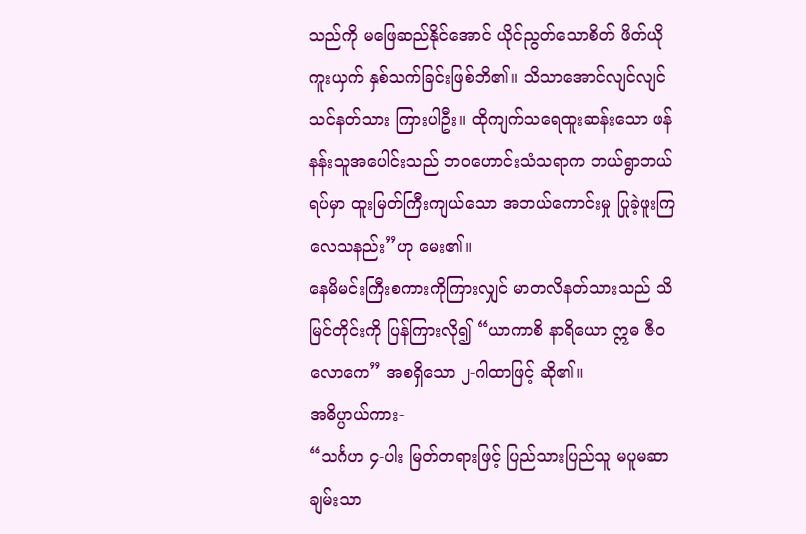သည်ကို မဖြေဆည်နိုင်အောင် ယိုင်ညွတ်သောစိတ် ဖိတ်ယိုကူးယှက် နှစ်သက်ခြင်းဖြစ်ဘိ၏။ သိသာအောင်လျင်လျင် သင်နတ်သား ကြားပါဦး။ ထိုကျက်သရေထူးဆန်းသော ဖန်နန်းသူအပေါင်းသည် ဘဝဟောင်းသံသရာက ဘယ်ရွာဘယ်ရပ်မှာ ထူးမြတ်ကြီးကျယ်သော အဘယ်ကောင်းမှု ပြုခဲ့ဖူးကြလေသနည်း”ဟု မေး၏။
နေမိမင်းကြီးစကားကိုကြားလျှင် မာတလိနတ်သားသည် သိမြင်တိုင်းကို ပြန်ကြားလို၍ “ယာကာစိ နာရိယော ဣဓ ဇီဝလောကေ” အစရှိသော ၂-ဂါထာဖြင့် ဆို၏။
အဓိပ္ပာယ်ကား-
“သင်္ဂဟ ၄-ပါး မြတ်တရားဖြင့် ပြည်သားပြည်သူ မပူမဆာ ချမ်းသာ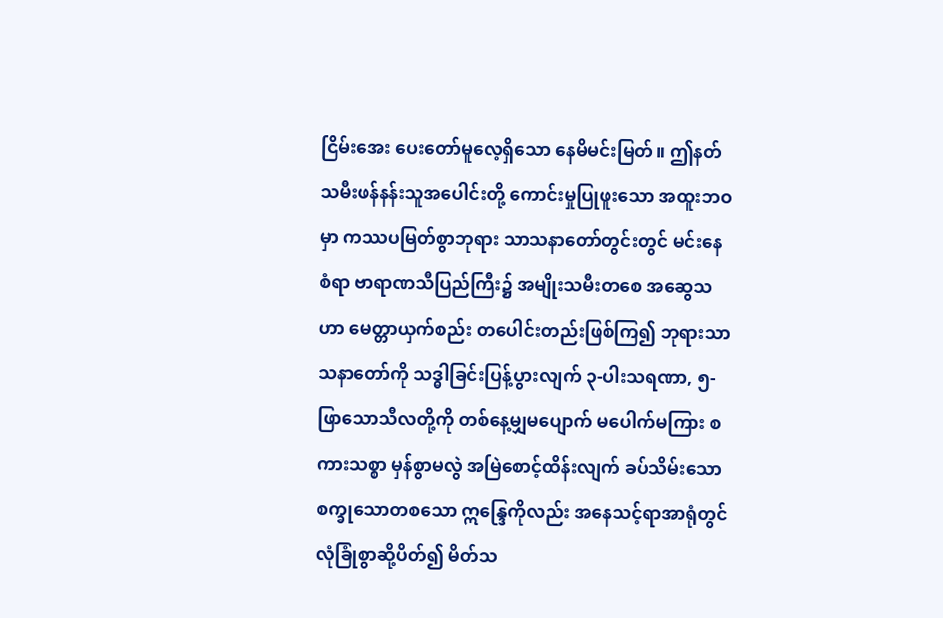ငြိမ်းအေး ပေးတော်မူလေ့ရှိသော နေမိမင်းမြတ်။ ဤနတ်သမီးဖန်နန်းသူအပေါင်းတို့ ကောင်းမှုပြုဖူးသော အထူးဘဝမှာ ကဿပမြတ်စွာဘုရား သာသနာတော်တွင်းတွင် မင်းနေစံရာ ဗာရာဏသီပြည်ကြီး၌ အမျိုးသမီးတစေ အဆွေသဟာ မေတ္တာယှက်စည်း တပေါင်းတည်းဖြစ်ကြ၍ ဘုရားသာသနာတော်ကို သဒ္ဓါခြင်းပြန့်ပွားလျက် ၃-ပါးသရဏာ, ၅-ဖြာသောသီလတို့ကို တစ်နေ့မျှမပျောက် မပေါက်မကြား စကားသစ္စာ မှန်စွာမလွဲ အမြဲစောင့်ထိန်းလျက် ခပ်သိမ်းသော စက္ခုသောတစသော ဣန္ဒြေကိုလည်း အနေသင့်ရာအာရုံတွင် လုံခြုံစွာဆို့ပိတ်၍ မိတ်သ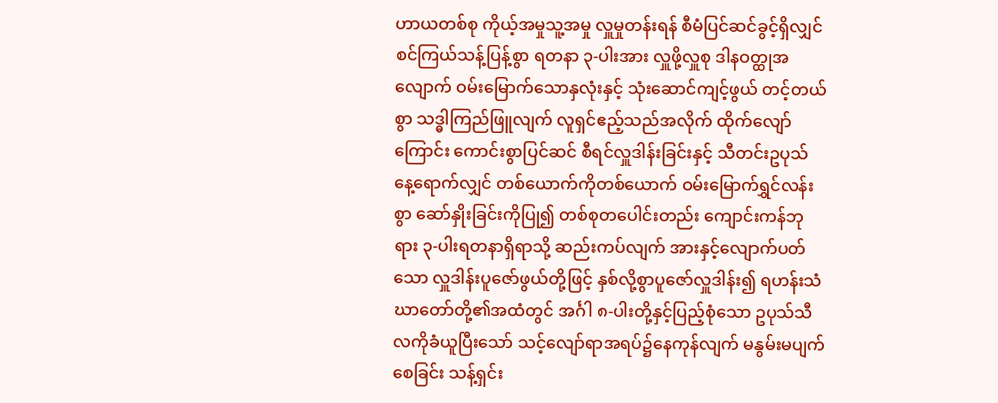ဟာယတစ်စု ကိုယ့်အမှုသူ့အမှု လှူမှုတန်းရန် စီမံပြင်ဆင်ခွင့်ရှိလျှင် စင်ကြယ်သန့်ပြန့်စွာ ရတနာ ၃-ပါးအား လှူဖို့လှူစု ဒါနဝတ္ထုအလျောက် ဝမ်းမြောက်သောနှလုံးနှင့် သုံးဆောင်ကျင့်ဖွယ် တင့်တယ်စွာ သဒ္ဓါကြည်ဖြူလျက် လူရှင်ဧည့်သည်အလိုက် ထိုက်လျော်ကြောင်း ကောင်းစွာပြင်ဆင် စီရင်လှူဒါန်းခြင်းနှင့် သီတင်းဥပုသ်နေ့ရောက်လျှင် တစ်ယောက်ကိုတစ်ယောက် ဝမ်းမြောက်ရွှင်လန်းစွာ ဆော်နှိုးခြင်းကိုပြု၍ တစ်စုတပေါင်းတည်း ကျောင်းကန်ဘုရား ၃-ပါးရတနာရှိရာသို့ ဆည်းကပ်လျက် အားနှင့်လျောက်ပတ်သော လှူဒါန်းပူဇော်ဖွယ်တို့ဖြင့် နှစ်လို့စွာပူဇော်လှူဒါန်း၍ ရဟန်းသံဃာတော်တို့၏အထံတွင် အင်္ဂါ ၈-ပါးတို့နှင့်ပြည့်စုံသော ဥပုသ်သီလကိုခံယူပြီးသော် သင့်လျော်ရာအရပ်၌နေကုန်လျက် မနွမ်းမပျက်စေခြင်း သန့်ရှင်း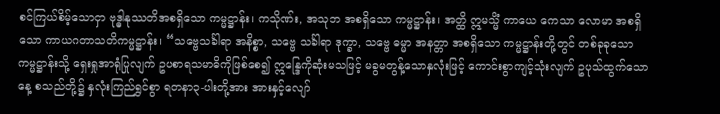စင်ကြယ်စိမ့်သောငှာ ဗုဒ္ဓါနုဿတိအစရှိသော ကမ္မဋ္ဌာန်း၊ ကသိုဏ်း, အသုဘ အစရှိသော ကမ္မဋ္ဌာန်း၊ အတ္ထိ ဣမသ္မိံ ကာယေ ကေသာ လောမာ အစရှိသော ကာယဂတာသတိကမ္မဋ္ဌာန်း၊ “သဗ္ဗေသင်္ခါရာ အနိစ္စာ, သဗ္ဗေ သင်္ခါရာ ဒုက္ခာ, သဗ္ဗေ ဓမ္မာ အနတ္တာ အစရှိသော ကမ္မဋ္ဌာန်းတို့တွင် တစ်ခုခုသောကမ္မဋ္ဌာန်းသို့ ရှေးရှုအာရုံပြုလျက် ဥပစာရသမာဓိကိုဖြစ်စေ၍ ဣန္ဒြေကိုဆုံးမသဖြင့် မခွမတွန့်သောနှလုံးဖြင့် ကောင်းစွာကျင့်သုံးလျက် ဥပုသ်ထွက်သောနေ့ စသည်တို့၌ နှလုံးကြည်ရွှင်စွာ ရတနာ၃-ပါးတို့အား အားနှင့်လျော်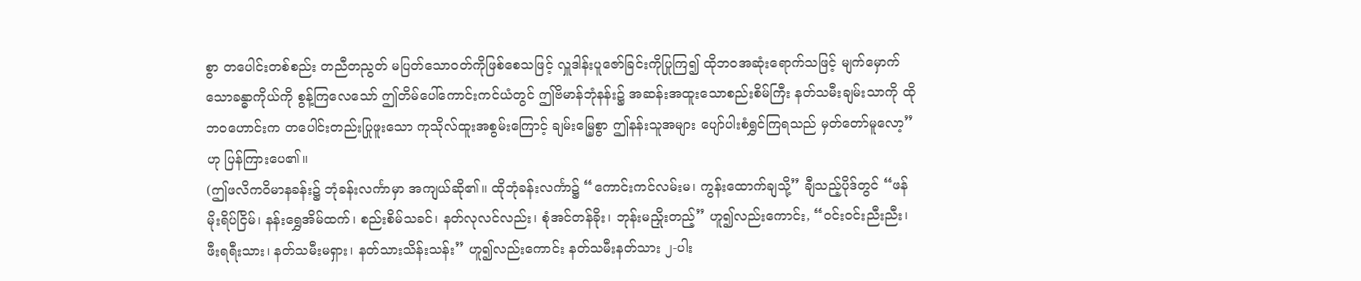စွာ တပေါင်းတစ်စည်း တညီတညွတ် မပြတ်သောဝတ်ကိုဖြစ်စေသဖြင့် လှူဒါန်းပူဇော်ခြင်းကိုပြုကြ၍ ထိုဘဝအဆုံးရောက်သဖြင့် မျက်မှောက်သောခန္ဓာကိုယ်ကို စွန့်ကြလေသော် ဤတိမ်ပေါ်ကောင်းကင်ယံတွင် ဤဗိမာန်ဘုံနန်း၌ အဆန်းအထူးသောစည်းစိမ်ကြီး နတ်သမီးချမ်းသာကို ထိုဘဝဟောင်းက တပေါင်းတည်းပြုဖူးသော ကုသိုလ်ထူးအစွမ်းကြောင့် ချမ်းမြေ့စွာ ဤနန်းသူအများ ပျော်ပါးစံရွှင်ကြရသည် မှတ်တော်မူလော့”ဟု ပြန်ကြားပေ၏။
(ဤဖလိကဝိမာနခန်း၌ ဘုံခန်းလင်္ကာမှာ အကျယ်ဆို၏။ ထိုဘုံခန်းလင်္ကာ၌ “ကောင်းကင်လမ်းမ၊ ကွန်းထောက်ချသို့” ချီသည့်ပိုဒ်တွင် “ဖန်မိုးရိပ်ငြိမ်၊ နန်းရွှေအိမ်ထက်၊ စည်းစိမ်သခင်၊ နတ်လုလင်လည်း၊ စုံအင်တန်ခိုး၊ ဘုန်းမညှိုးတည့်” ဟူ၍လည်းကောင်း, “ဝင်းဝင်းညီးညီး၊ ဖီးရရီးသား၊ နတ်သမီးမရှား၊ နတ်သားသိန်းသန်း” ဟူ၍လည်းကောင်း နတ်သမီးနတ်သား ၂-ပါး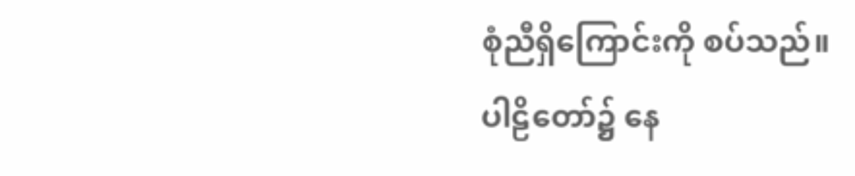စုံညီရှိကြောင်းကို စပ်သည်။
ပါဠိတော်၌ နေ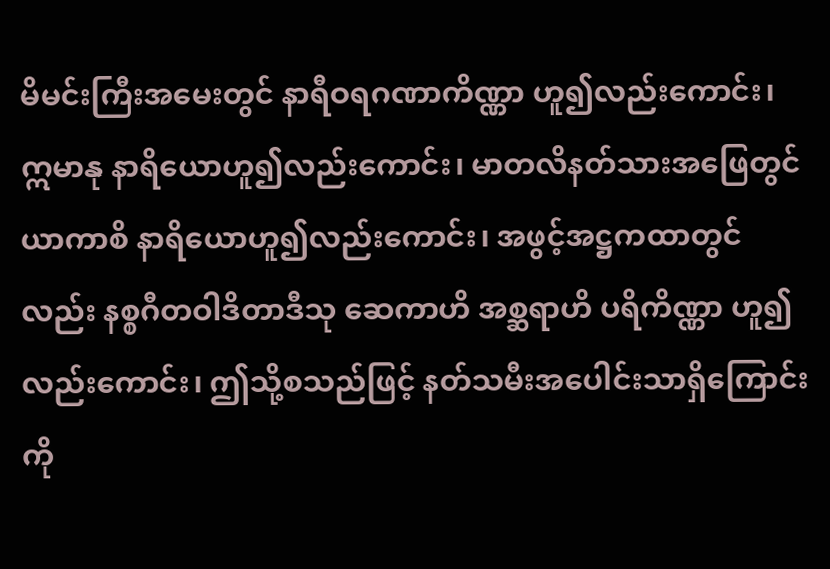မိမင်းကြီးအမေးတွင် နာရီဝရဂဏာကိဏ္ဏာ ဟူ၍လည်းကောင်း၊ ဣမာနု နာရိယောဟူ၍လည်းကောင်း၊ မာတလိနတ်သားအဖြေတွင် ယာကာစိ နာရိယောဟူ၍လည်းကောင်း၊ အဖွင့်အဋ္ဌကထာတွင်လည်း နစ္စဂီတဝါဒိတာဒီသု ဆေကာဟိ အစ္ဆရာဟိ ပရိကိဏ္ဏာ ဟူ၍လည်းကောင်း၊ ဤသို့စသည်ဖြင့် နတ်သမီးအပေါင်းသာရှိကြောင်းကို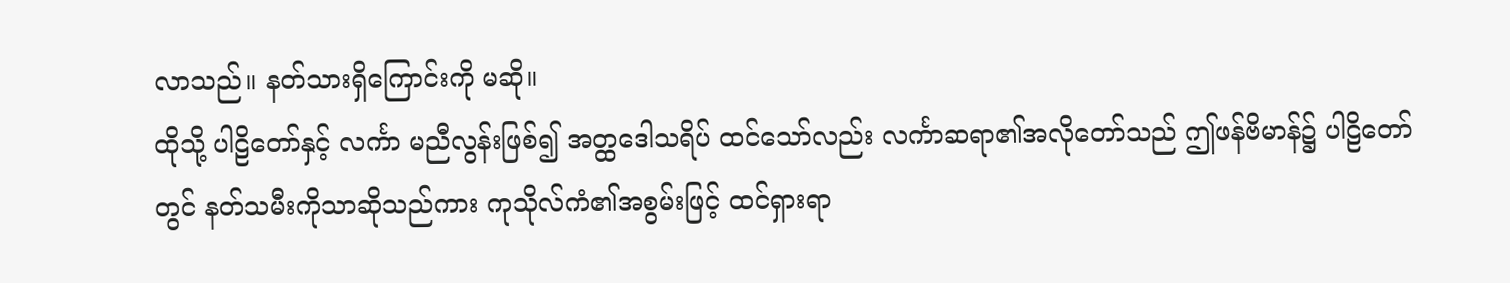လာသည်။ နတ်သားရှိကြောင်းကို မဆို။
ထိုသို့ ပါဠိတော်နှင့် လင်္ကာ မညီလွန်းဖြစ်၍ အတ္ထဒေါသရိပ် ထင်သော်လည်း လင်္ကာဆရာ၏အလိုတော်သည် ဤဖန်ဗိမာန်၌ ပါဠိတော်တွင် နတ်သမီးကိုသာဆိုသည်ကား ကုသိုလ်ကံ၏အစွမ်းဖြင့် ထင်ရှားရာ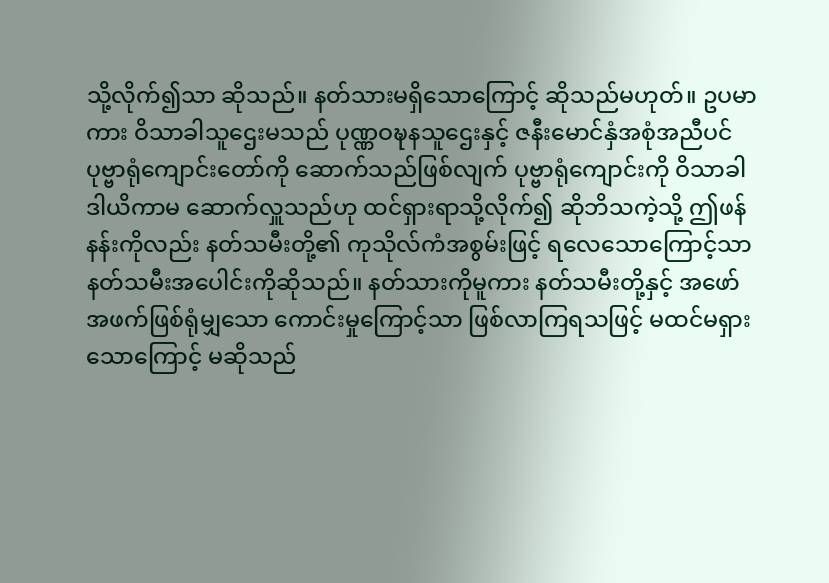သို့လိုက်၍သာ ဆိုသည်။ နတ်သားမရှိသောကြောင့် ဆိုသည်မဟုတ်။ ဥပမာကား ဝိသာခါသူဌေးမသည် ပုဏ္ဏဝဍ္ဎနသူဌေးနှင့် ဇနီးမောင်နှံအစုံအညီပင် ပုဗ္ဗာရုံကျောင်းတော်ကို ဆောက်သည်ဖြစ်လျက် ပုဗ္ဗာရုံကျောင်းကို ဝိသာခါဒါယိကာမ ဆောက်လှူသည်ဟု ထင်ရှားရာသို့လိုက်၍ ဆိုဘိသကဲ့သို့ ဤဖန်နန်းကိုလည်း နတ်သမီးတို့၏ ကုသိုလ်ကံအစွမ်းဖြင့် ရလေသောကြောင့်သာ နတ်သမီးအပေါင်းကိုဆိုသည်။ နတ်သားကိုမူကား နတ်သမီးတို့နှင့် အဖော်အဖက်ဖြစ်ရုံမျှသော ကောင်းမှုကြောင့်သာ ဖြစ်လာကြရသဖြင့် မထင်မရှားသောကြောင့် မဆိုသည်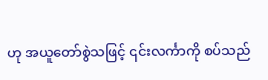ဟု အယူတော်စွဲသဖြင့် ၎င်းလင်္ကာကို စပ်သည်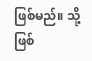ဖြစ်မည်။ သို့ဖြစ်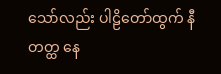သော်လည်း ပါဠိတော်ထွက် နီတတ္ထ နေ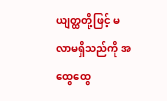ယျတ္ထတို့ဖြင့် မလာမရှိသည်ကို အထွေထွေ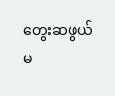တွေးဆဖွယ် မ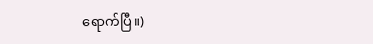ရောက်ပြီ။)